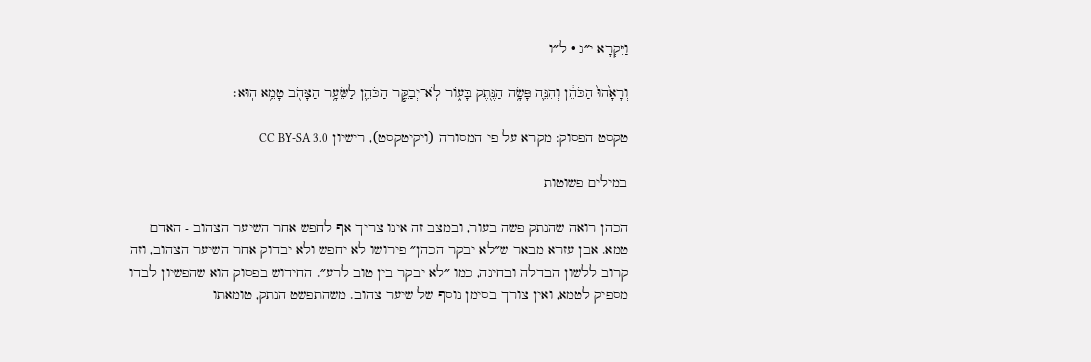וַיִּקְרָא י״ג · ל״ו

וְרָאָ֙הוּ֙ הַכֹּהֵ֔ן וְהִנֵּ֛ה פָּשָׂ֥ה הַנֶּ֖תֶק בָּע֑וֹר לֹֽא־יְבַקֵּ֧ר הַכֹּהֵ֛ן לַשֵּׂעָ֥ר הַצָּהֹ֖ב טָמֵ֥א הֽוּא׃

טקסט הפסוק: מקרא על פי המסורה (ויקיטקסט), רישיון CC BY-SA 3.0

במילים פשוטות

הכהן רואה שהנתק פשה בעור, ובמצב זה אינו צריך אף לחפש אחר השיער הצהוב - האדם טמא. אבן עזרא מבאר ש״לא יבקר הכהן״ פירושו לא יחפש ולא יבדוק אחר השיער הצהוב, וזה קרוב ללשון הבדלה ובחינה, כמו ״לא יבקר בין טוב לרע״. החידוש בפסוק הוא שהפשיון לבדו מספיק לטמא, ואין צורך בסימן נוסף של שיער צהוב. משהתפשט הנתק, טומאתו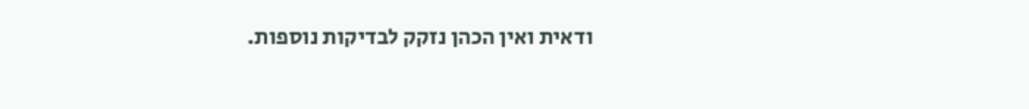ודאית ואין הכהן נזקק לבדיקות נוספות.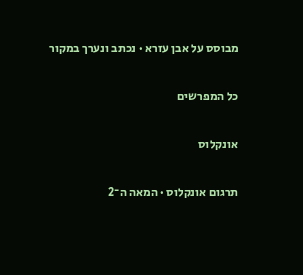מבוסס על אבן עזרא · נכתב ונערך במקור

כל המפרשים

אונקלוס

תרגום אונקלוס · המאה ה־2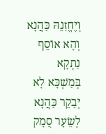וְיֶחֱזִנֵהּ כַּהֲנָא וְהָא אוֹסֵף נִתְקָא בְּמַשְׁכָּא לָא יְבַקֵר כַּהֲנָא לְשֵׂעָר סֻמָק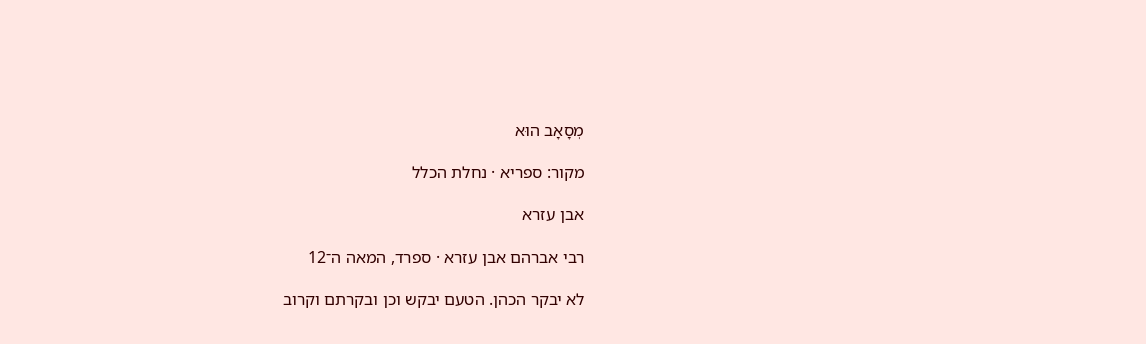מְסָאָב הוּא

מקור: ספריא · נחלת הכלל

אבן עזרא

רבי אברהם אבן עזרא · ספרד, המאה ה־12

לא יבקר הכהן. הטעם יבקש וכן ובקרתם וקרוב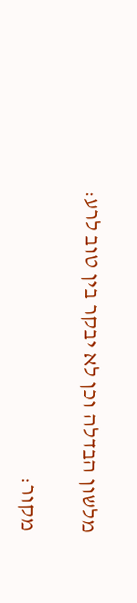מלשון הבדלה וכן לא יבקר בין טוב לרע:

מקור: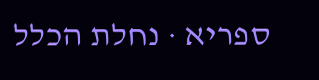ספריא · נחלת הכלל